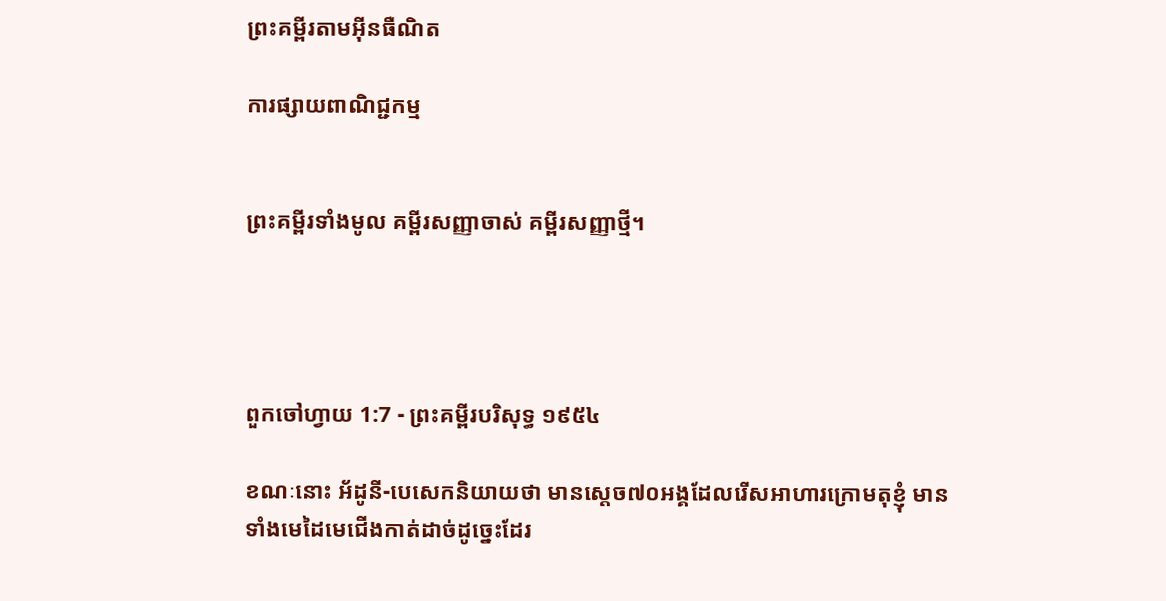ព្រះគម្ពីរតាមអ៊ីនធឺណិត

ការផ្សាយពាណិជ្ជកម្ម


ព្រះគម្ពីរទាំងមូល គម្ពីរសញ្ញាចាស់ គម្ពីរសញ្ញាថ្មី។




ពួកចៅ‌ហ្វាយ 1:7 - ព្រះគម្ពីរបរិសុទ្ធ ១៩៥៤

ខណៈនោះ អ័ដូនី-បេសេកនិយាយថា មានស្តេច៧០អង្គដែលរើសអាហារក្រោមតុខ្ញុំ មានទាំងមេដៃមេជើងកាត់ដាច់ដូច្នេះដែរ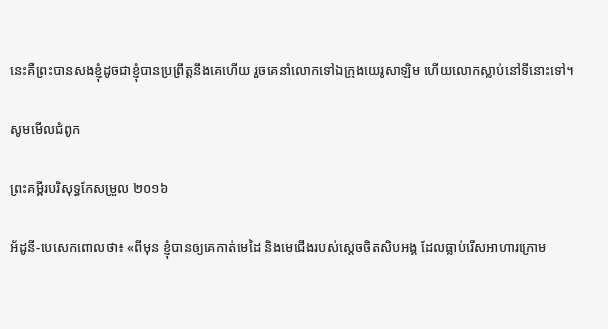នេះគឺព្រះបានសងខ្ញុំដូចជាខ្ញុំបានប្រព្រឹត្តនឹងគេហើយ រួចគេនាំលោកទៅឯក្រុងយេរូ‌សាឡិម ហើយលោកស្លាប់នៅទីនោះទៅ។

សូមមើលជំពូក

ព្រះគម្ពីរបរិសុទ្ធកែសម្រួល ២០១៦

អ័ដូនី-បេសេកពោលថា៖ «ពីមុន ខ្ញុំបានឲ្យគេកាត់មេដៃ និងមេជើងរបស់ស្តេចចិតសិបអង្គ ដែលធ្លាប់រើសអាហារក្រោម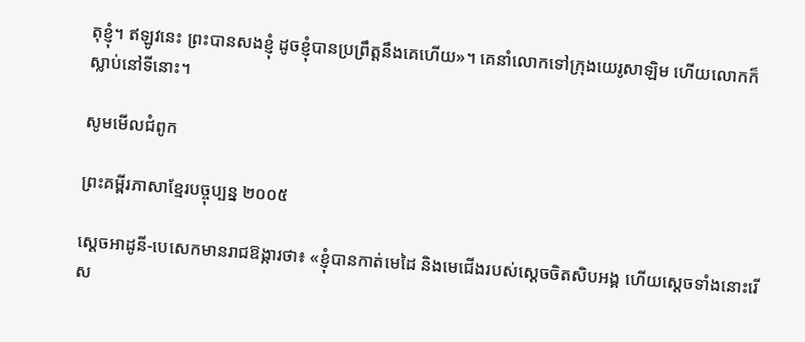តុខ្ញុំ។ ឥឡូវនេះ ព្រះបានសងខ្ញុំ ដូចខ្ញុំបានប្រព្រឹត្តនឹងគេហើយ»។ គេនាំលោកទៅក្រុងយេរូ‌សាឡិម ហើយលោកក៏ស្លាប់នៅទីនោះ។

សូមមើលជំពូក

ព្រះគម្ពីរភាសាខ្មែរបច្ចុប្បន្ន ២០០៥

ស្ដេចអាដូនី-បេសេកមានរាជ‌ឱង្ការថា៖ «ខ្ញុំបានកាត់មេដៃ និងមេជើងរបស់ស្ដេចចិត‌សិបអង្គ ហើយស្ដេចទាំងនោះរើស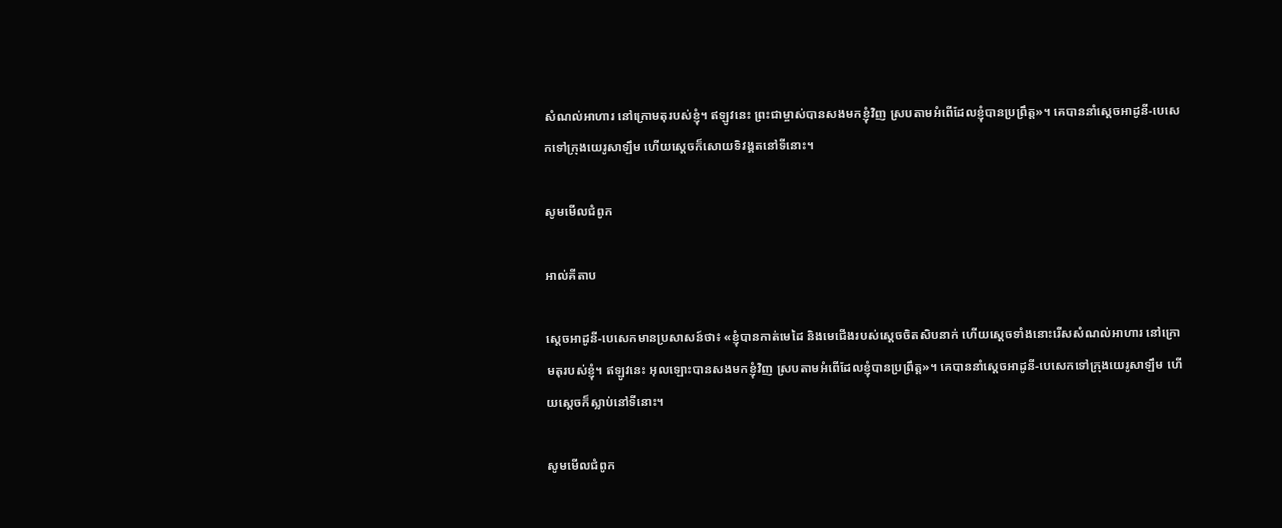សំណល់អាហារ នៅក្រោមតុរបស់ខ្ញុំ។ ឥឡូវនេះ ព្រះ‌ជាម្ចាស់បានសងមកខ្ញុំវិញ ស្របតាមអំពើដែលខ្ញុំបានប្រព្រឹត្ត»។ គេបាននាំស្ដេចអាដូនី-បេសេកទៅក្រុងយេរូ‌សាឡឹម ហើយស្ដេចក៏សោយទិវង្គតនៅទីនោះ។

សូមមើលជំពូក

អាល់គីតាប

ស្តេចអាដូនី-បេសេកមានប្រសាសន៍ថា៖ «ខ្ញុំបានកាត់មេដៃ និងមេជើងរបស់ស្តេចចិតសិបនាក់ ហើយស្តេចទាំងនោះរើសសំណល់អាហារ នៅក្រោមតុរបស់ខ្ញុំ។ ឥឡូវនេះ អុលឡោះបានសងមកខ្ញុំវិញ ស្របតាមអំពើដែលខ្ញុំបានប្រព្រឹត្ត»។ គេបាននាំស្តេចអាដូនី-បេសេកទៅក្រុងយេរូ‌សាឡឹម ហើយស្តេចក៏ស្លាប់នៅទីនោះ។

សូមមើលជំពូក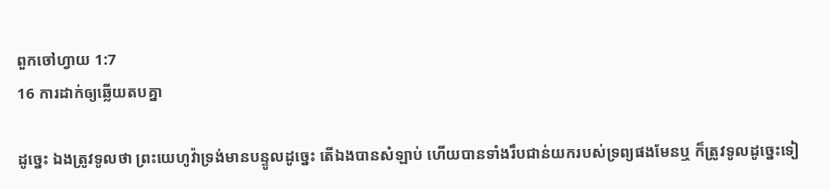ពួកចៅ‌ហ្វាយ 1:7
16 ការដាក់ឲ្យឆ្លើយតបគ្នា

ដូច្នេះ ឯងត្រូវទូលថា ព្រះ‌យេហូវ៉ាទ្រង់មានបន្ទូលដូច្នេះ តើឯងបានសំឡាប់ ហើយបានទាំងរឹប‌ជាន់យករបស់ទ្រព្យផងមែនឬ ក៏ត្រូវទូលដូច្នេះទៀ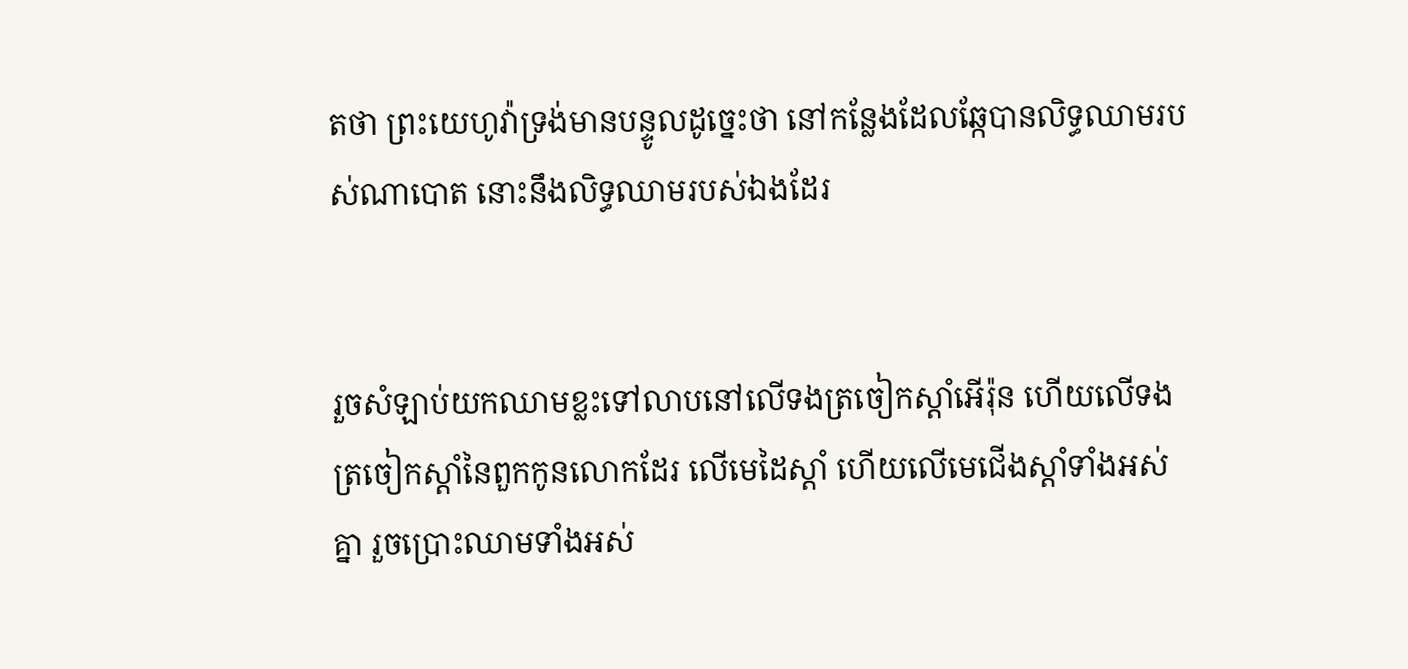តថា ព្រះ‌យេហូវ៉ាទ្រង់មានបន្ទូលដូច្នេះថា នៅកន្លែងដែលឆ្កែបានលិទ្ធឈាមរបស់ណាបោត នោះនឹងលិទ្ធឈាមរបស់ឯងដែរ


រួចសំឡាប់យកឈាមខ្លះទៅលាបនៅលើទងត្រចៀកស្តាំអើរ៉ុន ហើយលើទងត្រចៀកស្តាំនៃពួកកូនលោកដែរ លើមេដៃស្តាំ ហើយលើមេជើងស្តាំទាំងអស់គ្នា រួចប្រោះឈាមទាំងអស់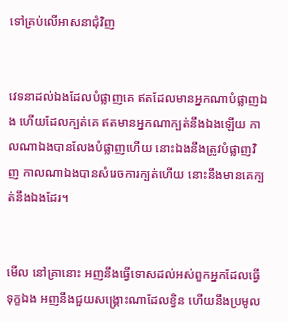ទៅគ្រប់លើអាសនាជុំវិញ


វេទនាដល់ឯងដែលបំផ្លាញគេ ឥតដែលមានអ្នកណាបំផ្លាញឯង ហើយដែលក្បត់គេ ឥតមានអ្នកណាក្បត់នឹងឯងឡើយ កាលណាឯងបានលែងបំផ្លាញហើយ នោះឯងនឹងត្រូវបំផ្លាញវិញ កាលណាឯងបានសំរេចការក្បត់ហើយ នោះនឹងមានគេក្បត់នឹងឯងដែរ។


មើល នៅគ្រានោះ អញនឹងធ្វើទោសដល់អស់ពួកអ្នកដែលធ្វើទុក្ខឯង អញនឹងជួយសង្គ្រោះណាដែលខ្វិន ហើយនឹងប្រមូល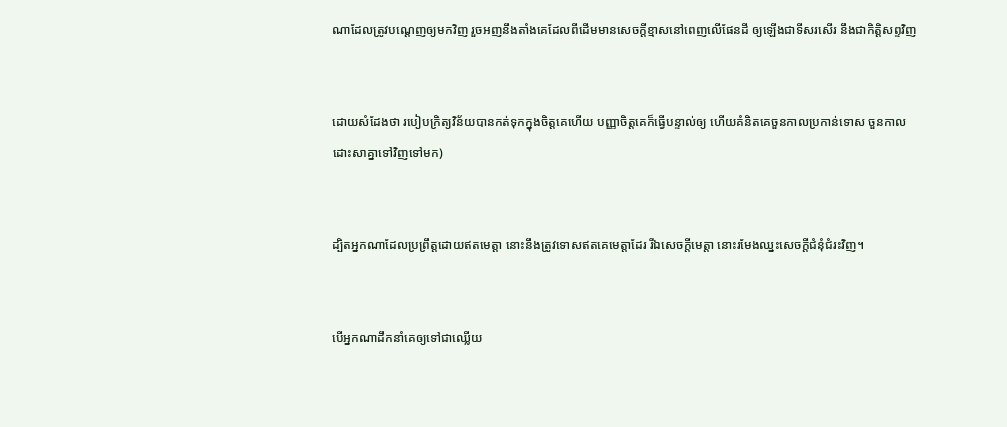ណាដែលត្រូវបណ្តេញឲ្យមកវិញ រួចអញនឹងតាំងគេដែលពីដើមមានសេចក្ដីខ្មាសនៅពេញលើផែនដី ឲ្យឡើងជាទីសរសើរ នឹងជាកិត្តិសព្ទវិញ


ដោយសំដែងថា របៀបក្រិត្យ‌វិន័យបានកត់ទុកក្នុងចិត្តគេហើយ បញ្ញាចិត្តគេក៏ធ្វើបន្ទាល់ឲ្យ ហើយគំនិតគេចួន‌កាលប្រកាន់ទោស ចួន‌កាលដោះ‌សាគ្នាទៅវិញទៅមក)


ដ្បិតអ្នកណាដែលប្រព្រឹត្តដោយឥតមេត្តា នោះនឹងត្រូវទោសឥតគេមេត្តាដែរ រីឯសេចក្ដីមេត្តា នោះរមែងឈ្នះសេចក្ដីជំនុំជំរះវិញ។


បើអ្នកណាដឹក‌នាំគេឲ្យទៅជាឈ្លើយ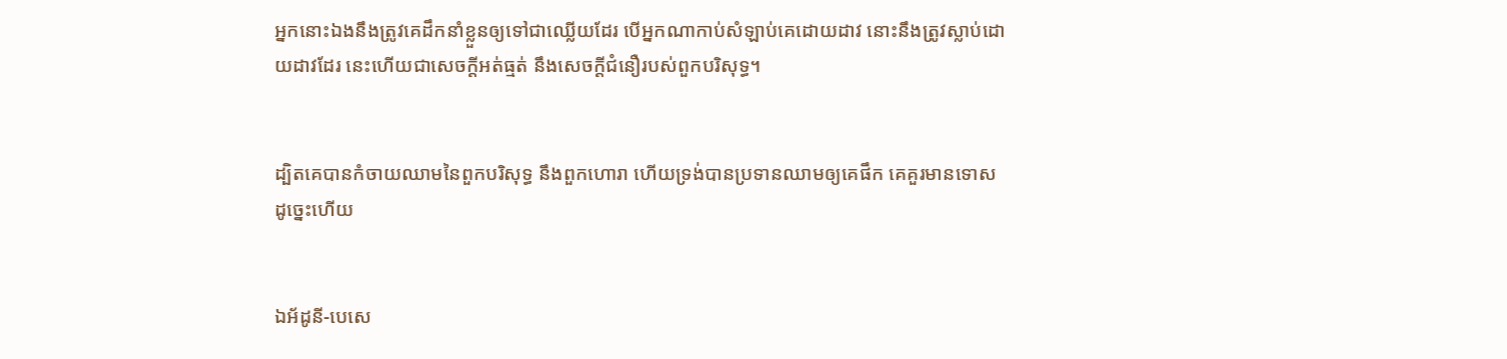អ្នកនោះឯងនឹងត្រូវគេដឹក‌នាំខ្លួនឲ្យទៅជាឈ្លើយដែរ បើអ្នកណាកាប់សំឡាប់គេដោយដាវ នោះនឹងត្រូវស្លាប់ដោយដាវដែរ នេះហើយជាសេចក្ដីអត់‌ធ្មត់ នឹងសេចក្ដីជំនឿរបស់ពួកបរិសុទ្ធ។


ដ្បិតគេបានកំចាយឈាមនៃពួកបរិសុទ្ធ នឹងពួកហោរា ហើយទ្រង់បានប្រទានឈាមឲ្យគេផឹក គេគួរមានទោសដូច្នេះហើយ


ឯអ័ដូនី-បេសេ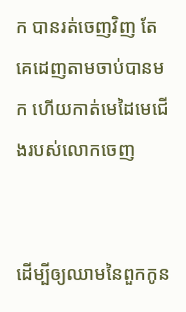ក បានរត់ចេញវិញ តែគេដេញតាមចាប់បានមក ហើយកាត់មេដៃមេជើងរបស់លោកចេញ


ដើម្បីឲ្យឈាមនៃពួកកូន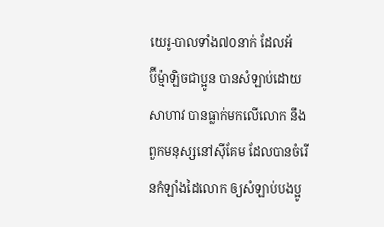យេរូ-បាលទាំង៧០នាក់ ដែលអ័ប៊ី‌ម៉្មា‌ឡិចជាប្អូន បានសំឡាប់ដោយសាហាវ បានធ្លាក់មកលើលោក នឹងពួកមនុស្សនៅស៊ីគែម ដែលបានចំរើនកំឡាំងដៃលោក ឲ្យសំឡាប់បងប្អូ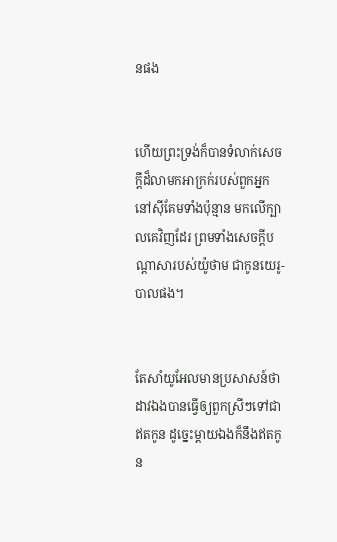នផង


ហើយព្រះ‌ទ្រង់ក៏បានទំលាក់សេចក្ដីដ៏លាមកអាក្រក់របស់ពួកអ្នកនៅស៊ីគែមទាំងប៉ុន្មាន មកលើក្បាលគេវិញដែរ ព្រមទាំងសេចក្ដីបណ្តាសារបស់យ៉ូថាម ជាកូនយេរូ-បាលផង។


តែសាំយូ‌អែលមានប្រសាសន៍ថា ដាវឯងបានធ្វើឲ្យពួកស្រីៗទៅជាឥតកូន ដូច្នេះម្តាយឯងក៏នឹងឥតកូន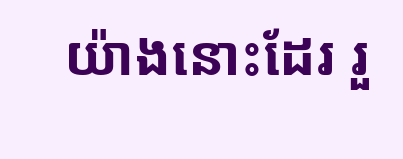យ៉ាងនោះដែរ រួ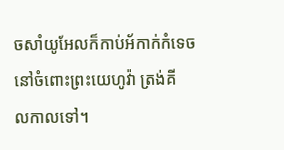ចសាំយូ‌អែលក៏កាប់អ័កាក់កំទេច នៅចំពោះព្រះ‌យេហូវ៉ា ត្រង់គីល‌កាលទៅ។